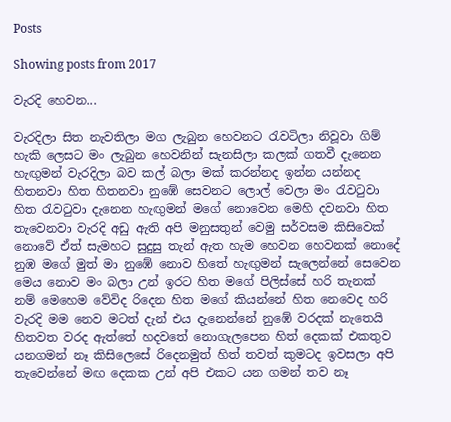Posts

Showing posts from 2017

වැරදි හෙවන...

වැරදිලා සිත නැවතිලා මග ලැබුන හෙවනට රැවටිලා නිවූවා ගිම් හැකි ලෙසට මං ලැබුන හෙවනින් සැනසිලා කලක් ගතවී දැනෙන හැඟුමන් වැරදිලා බව කල් බලා මක් කරන්නද ඉන්න යන්නද හිතනවා හිත හිතනවා නුඹේ සෙවනට ලොල් වෙලා මං රැවටුවා හිත රැවටුවා දැනෙන හැඟුමන් මගේ නොවෙන මෙහි දවනවා හිත තැවෙනවා වැරදි අඩු ඇති අපි මනුසතුන් වෙමු සර්වසම කිසිවෙක් නොවේ ඒත් සැමහට සුදුසු තැන් ඇත හැම හෙවන හෙවනක් නොදේ නුඹ මගේ මුත් මා නුඹේ නොව හිතේ හැඟුමන් සැලෙන්නේ සෙවෙන මෙය නොව මං බලා උන් ඉරට හිත මගේ පිලිස්සේ හරි තැනක් නම් මෙහෙම වේවිද රිදෙන හිත මගේ කියන්නේ හිත නෙවෙද හරි වැරදි මම නෙව මටත් දැන් එය දැනෙන්නේ නුඹේ වරදක් නැතෙයි හිතවත වරද ඇත්තේ හදවතේ නොගැලපෙන හිත් දෙකක් එකතුව යනගමන් නෑ කිසිලෙසේ රිදෙනමුත් හිත් තවත් කුමටද ඉවසලා අපි තැවෙන්නේ මඟ දෙකක උන් අපි එකට යන ගමන් තව නෑ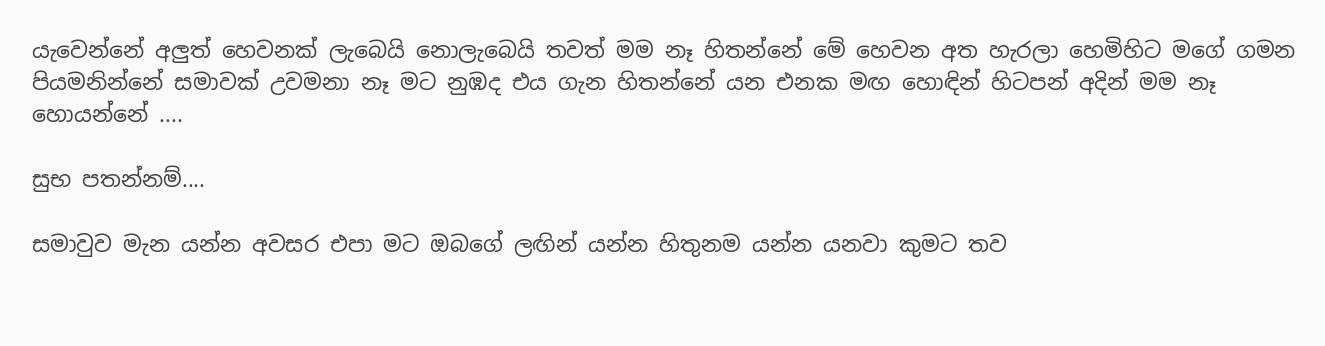යැවෙන්නේ අලුත් හෙවනක් ලැබෙයි නොලැබෙයි තවත් මම නෑ හිතන්නේ මේ හෙවන අත හැරලා හෙමිහිට මගේ ගමන පියමනින්නේ සමාවක් උවමනා නෑ මට නුඹද එය ගැන හිතන්නේ යන එනක මඟ හොඳින් හිටපන් අදින් මම නෑ හොයන්නේ ....

සුභ පතන්නම්....

සමාවුව මැන යන්න අවසර එපා මට ඔබගේ ලඟින් යන්න හිතුනම යන්න යනවා කුමට තව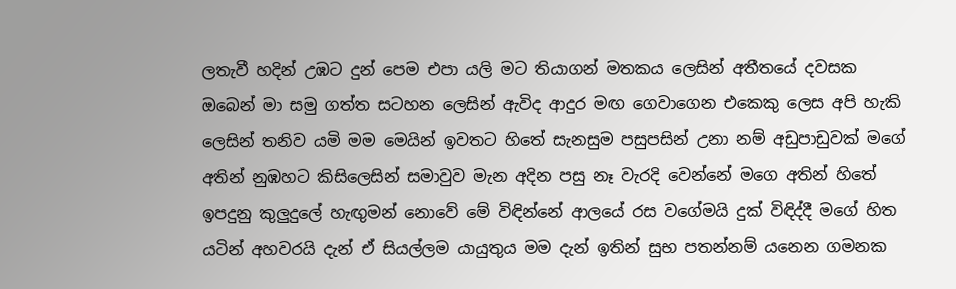ලතැවී හදින් උඹට දුන් පෙම එපා යලි මට තියාගන් මතකය ලෙසින් අතීතයේ දවසක ඔබෙන් මා සමු ගත්ත සටහන ලෙසින් ඇවිද ආදුර මඟ ගෙවාගෙන එකෙකු ලෙස අපි හැකි ලෙසින් තනිව යමි මම මෙයින් ඉවතට හිතේ සැනසුම පසුපසින් උනා නම් අඩුපාඩුවක් මගේ අතින් නුඹහට කිසිලෙසින් සමාවුව මැන අදින පසු නෑ වැරදි වෙන්නේ මගෙ අතින් හිතේ ඉපදුනු කුලුදුලේ හැඟුමන් නොවේ මේ විඳින්නේ ආලයේ රස වගේමයි දුක් විඳිද්දී මගේ හිත යටින් අහවරයි දැන් ඒ සියල්ලම යායුතුය මම දැන් ඉතින් සුභ පතන්නම් යනෙන ගමනක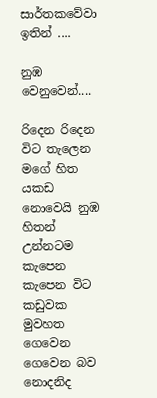සාර්තකවේවා ඉතින් ....

නුඹ වෙනුවෙන්....

රිදෙන රිදෙන විට තැලෙන මගේ හිත යකඩ නොවෙයි නුඹ හිතන් උන්නටම කැපෙන කැපෙන විට කඩුවක මුවහත ගෙවෙන ගෙවෙන බව නොදනිද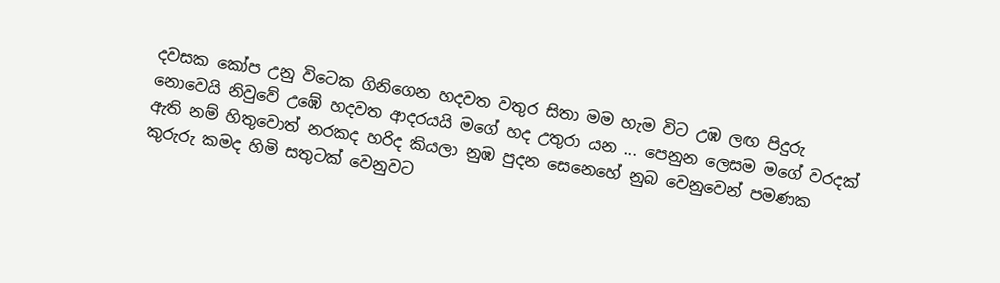දවසක කෝප උනු විටෙක ගිනිගෙන හදවත වතුර සිතා මම හැම විට උඹ ලඟ පිදුරු නොවෙයි නිවුවේ උඹේ හදවත ආදරයයි මගේ හද උතුරා යන ... පෙනුන ලෙසම මගේ වරදක් ඇති නම් හිතුවොත් නරකද හරිද කියලා නුඹ පුදන සෙනෙහේ නුබ වෙනුවෙන් පමණක කුරුරු කමද හිමි සතුටක් වෙනුවට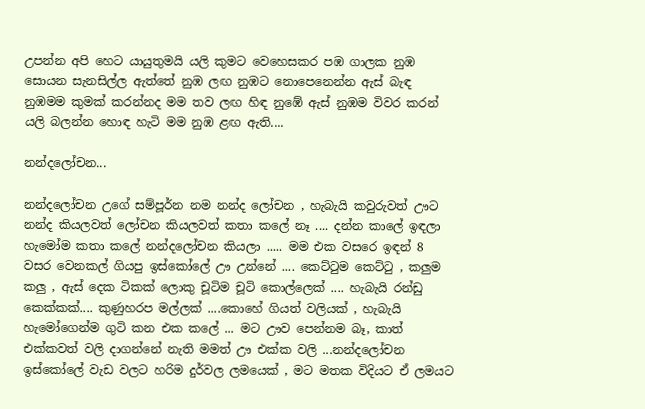උපන්න අපි හෙට යායුතුමයි යලි කුමට වෙහෙසකර පඹ ගාලක නුඹ සොයන සැනසිල්ල ඇත්තේ නුඹ ලඟ නුඹට නොපෙනෙන්න ඇස් බැඳ නුඹමම කුමක් කරන්නද මම තව ලඟ හිඳ නුඹේ ඇස් නුඹම විවර කරන් යලි බලන්න හොඳ හැටි මම නුඹ ළඟ ඇති....

නන්දලෝචන...

නන්දලෝචන උගේ සම්පූර්න නම නන්ද ලෝචන , හැබැයි කවුරුවත් ඌට නන්ද කියලවත් ලෝචන කියලවත් කතා කලේ නෑ .... දන්න කාලේ ඉඳලා හැමෝම කතා කලේ නන්දලෝචන කියලා ..... මම එක වසරෙ ඉඳන් 8 වසර වෙනකල් ගියපු ඉස්කෝලේ ඌ උන්නේ .... කෙට්ටුම කෙට්ටු , කලුම කලු , ඇස් දෙක ටිකක් ලොකු චූටිම චූටි කොල්ලෙක් .... හැබැයි රන්ඩු කෙක්කක්.... කුණුහරප මල්ලක් ....කොහේ ගියත් වලියක් , හැබැයි හැමෝගෙන්ම ගුටි කන එක කලේ ... මට ඌව පෙන්නම බෑ, කාත් එක්කවත් වලි දාගන්නේ නැති මමත් ඌ එක්ක වලි ...නන්දලෝචන ඉස්කෝලේ වැඩ වලට හරිම දුර්වල ලමයෙක් , මට මතක විදියට ඒ ලමයට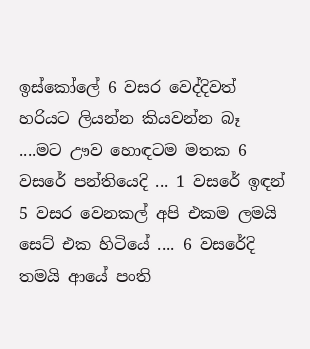ඉස්කෝලේ 6 වසර වෙද්දිවත් හරියට ලියන්න කියවන්න බෑ ....මට ඌව හොඳටම මතක 6 වසරේ පන්තියෙදි ... 1 වසරේ ඉඳන් 5 වසර වෙනකල් අපි එකම ලමයි සෙට් එක හිටියේ .... 6 වසරේදි තමයි ආයේ පංති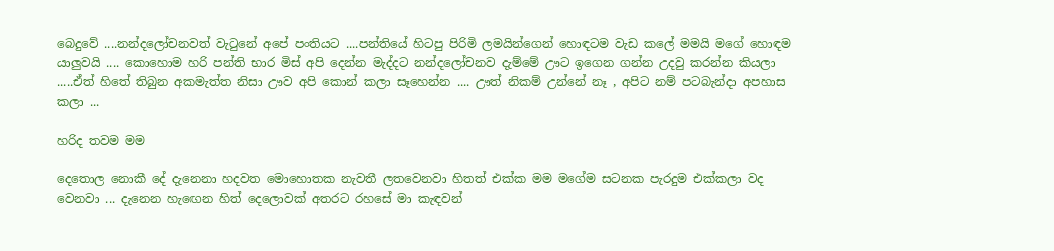බෙදුවේ ....නන්දලෝචනවත් වැටුනේ අපේ පංතියට ....පන්තියේ හිටපු පිරිමි ලමයින්ගෙන් හොඳටම වැඩ කලේ මමයි මගේ හොඳම යාලුවයි .... කොහොම හරි පන්ති භාර මිස් අපි දෙන්න මැද්දට නන්දලෝචනව දැම්මේ ඌට ඉගෙන ගන්න උදවු කරන්න කියලා .....ඒත් හිතේ තිබුන අකමැත්ත නිසා ඌව අපි කොන් කලා සෑහෙන්න .... ඌත් නිකම් උන්නේ නෑ , අපිට නම් පටබැන්දා අපහාස කලා ...

හරිද තවම මම

දෙතොල නොකී දේ දැනෙනා හදවත මොහොතක නැවතී ලතවෙනවා හිතත් එක්ක මම මගේම සටනක පැරදුම එක්කලා වද වෙනවා ... දැනෙන හැඟෙන හිත් දෙලොවක් අතරට රහසේ මා කැඳවන්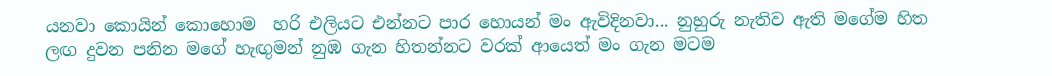යනවා කොයින් කොහොම  හරි එලියට එන්නට පාර හොයන් මං ඇවිදිනවා... නුහුරු නැතිව ඇති මගේම හිත ලඟ දුවන පනින මගේ හැඟුමන් නුඹ ගැන හිතන්නට වරක් ආයෙත් මං ගැන මටම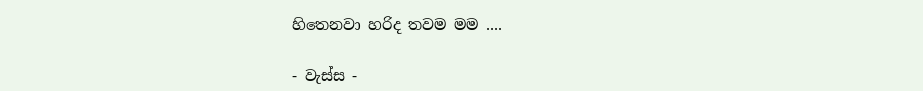හිතෙනවා හරිද තවම මම ....

- වැස්ස -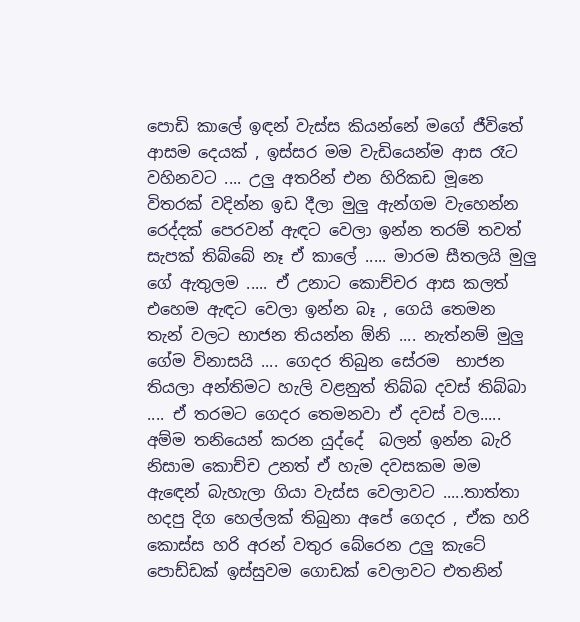පොඩි කාලේ ඉඳන් වැස්ස කියන්නේ මගේ ජීවිතේ ආසම දෙයක් , ඉස්සර මම වැඩියෙන්ම ආස රෑට වහිනවට .... උලු අතරින් එන හිරිකඩ මූනෙ විතරක් වදින්න ඉඩ දීලා මුලු ඇන්ගම වැහෙන්න රෙද්දක් පෙරවන් ඇඳට වෙලා ඉන්න තරම් තවත් සැපක් තිබ්බේ නෑ ඒ කාලේ ..... මාරම සීතලයි මුලු ගේ ඇතුලම ..... ඒ උනාට කොච්චර ආස කලත් එහෙම ඇඳට වෙලා ඉන්න බෑ , ගෙයි තෙමන තැන් වලට භාජන තියන්න ඕනි .... නැත්නම් මුලු ගේම විනාසයි .... ගෙදර තිබුන සේරම  භාජන තියලා අන්තිමට හැලි වළනුත් තිබ්බ දවස් තිබ්බා .... ඒ තරමට ගෙදර තෙමනවා ඒ දවස් වල..... අම්ම තනියෙන් කරන යුද්දේ  බලන් ඉන්න බැරි නිසාම කොච්ච උනත් ඒ හැම දවසකම මම ඇඳෙන් බැහැලා ගියා වැස්ස වෙලාවට .....තාත්තා හදපු දිග හෙල්ලක් තිබුනා අපේ ගෙදර , ඒක හරි කොස්ස හරි අරන් වතුර බේරෙන උලු කැටේ පොඩ්ඩක් ඉස්සුවම ගොඩක් වෙලාවට එතනින්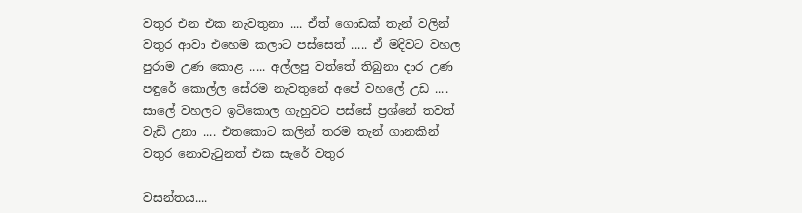වතුර එන එක නැවතුනා .... ඒත් ගොඩක් තැන් වලින් වතුර ආවා එහෙම කලාට පස්සෙත් ..... ඒ මදිවට වහල පුරාම උණ කොළ ..... අල්ලපු වත්තේ තිබුනා දාර උණ පඳුරේ කොල්ල සේරම නැවතුනේ අපේ වහලේ උඩ .... සාලේ වහලට ඉටිකොල ගැහුවට පස්සේ ප්‍රශ්නේ තවත් වැඩි උනා .... එතකොට කලින් තරම තැන් ගානකින් වතුර නොවැටුනත් එක සැරේ වතුර

වසන්තය....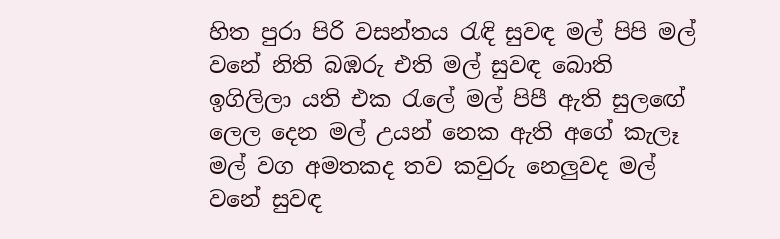හිත පුරා පිරි වසන්තය රැඳි සුවඳ මල් පිපි මල් වනේ නිති බඹරු එති මල් සුවඳ බොති ඉගිලිලා යති එක රැලේ මල් පිපී ඇති සුලඟේ ලෙල දෙන මල් උයන් නෙක ඇති අගේ කැලෑ මල් වග අමතකද තව කවුරු නෙලුවද මල් වනේ සුවඳ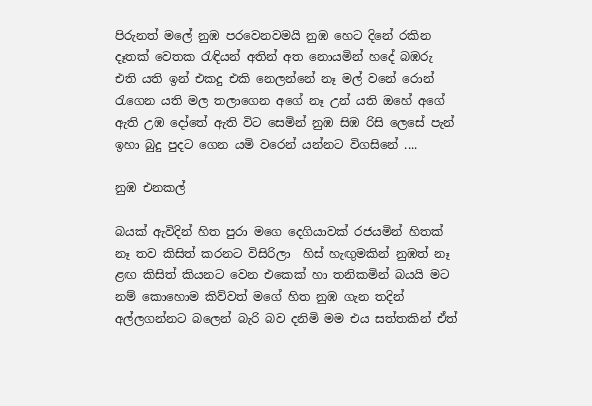පිරුනත් මලේ නුඹ පරවෙනවමයි නුඹ හෙට දිනේ රකින දෑතක් වෙතක රැඳියන් අතින් අත නොයමින් හදේ බඹරු එති යති ඉන් එකදු එකි නෙලන්නේ නෑ මල් වනේ රොන් රැගෙන යති මල තලාගෙන අගේ නෑ උන් යති ඔහේ අගේ ඇති උඹ දෝතේ ඇති විට සෙමින් නුඹ සිඹ රිසි ලෙසේ පැන් ඉහා බුදු පුදට ගෙන යමි වරෙන් යන්නට විගසිනේ ....

නුඹ එනකල්

බයක් ඇවිදින් හිත පුරා මගෙ දෙගියාවක් රජයමින් හිතක් නෑ තව කිසිත් කරනට විසිරිලා  හිස් හැඟුමකින් නුඹත් නෑ ළඟ කිසිත් කියනට වෙන එකෙක් හා තනිකමින් බයයි මට නම් කොහොම කිව්වත් මගේ හිත නුඹ ගැන තදින් අල්ලගන්නට බලෙන් බැරි බව දනිමි මම එය සත්තකින් ඒත්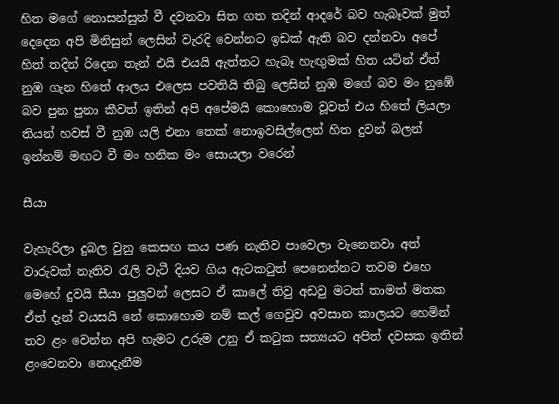හිත මගේ නොසන්සුන් වී දවනවා සිත ගත තදින් ආදරේ බව හැබෑවක් මුත් දෙදෙන අපි මිනිසුන් ලෙසින් වැරදි වෙන්නට ඉඩක් ඇති බව දන්නවා අපේ හිත් තදින් රිදෙන තැන් එයි එයයි ඇත්තට හැබෑ හැඟුමක් හිත යටින් ඒත් නුඹ ගැන හිතේ ආලය එලෙස පවතියි තිබු ලෙසින් නුඹ මගේ බව මං නුඹේ බව පුන පුනා කීවත් ඉතින් අපි අපේමයි කොහොම වූවත් එය හිතේ ලියලා තියන් හවස් වී නුඹ යලි එනා තෙක් නොඉවසිල්ලෙන් හිත දුවන් බලන් ඉන්නම් මඟට වී මං හනික මං සොයලා වරෙන්

සීයා

වැහැරිලා දුබල වුනු කෙසඟ කය පණ නැතිව පාවෙලා වැනෙනවා අත් වාරුවක් නැතිව රැලි වැටී දියව ගිය ඇටකටුත් පෙනෙන්නට තවම එහෙ මෙහේ දුවයි සීයා පුලුවන් ලෙසට ඒ කාලේ තිවු අඩවු මටත් තාමත් මතක ඒත් දැන් වයසයි නේ කොහොම නම් කල් ගෙවුව අවසාන කාලයට හෙමින් තව ළං වෙන්න අපි හැමට උරුම උනු ඒ කටුක සත්‍යයට අපිත් දවසක ඉතින් ළංවෙනවා නොදැනීම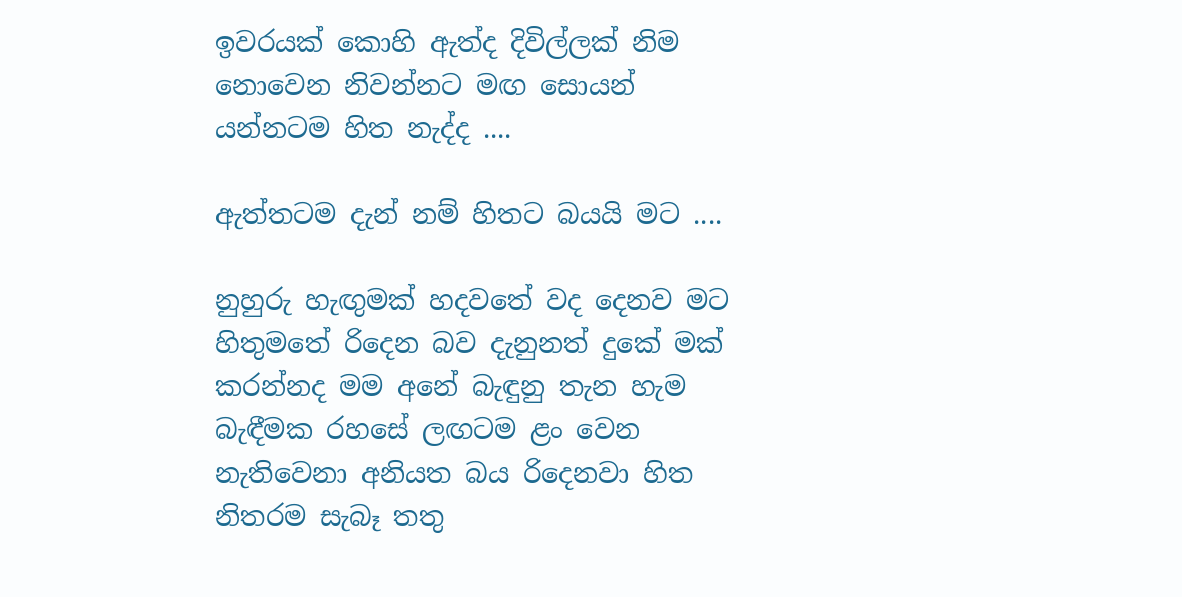ඉවරයක් කොහි ඇත්ද දිවිල්ලක් නිම නොවෙන නිවන්නට මඟ සොයන් යන්නටම හිත නැද්ද ....

ඇත්තටම දැන් නම් හිතට බයයි මට ....

නුහුරු හැඟුමක් හදවතේ වද දෙනව මට හිතුමතේ රිදෙන බව දැනුනත් දුකේ මක් කරන්නද මම අනේ බැඳුනු තැන හැම බැඳීමක රහසේ ලඟටම ළං වෙන නැතිවෙනා අනියත බය රිදෙනවා හිත නිතරම සැබෑ තතු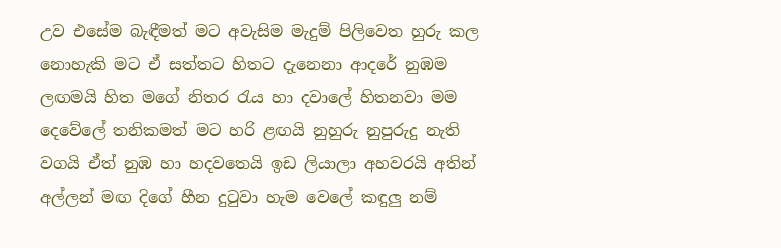උව එසේම බැඳීමත් මට අවැසිම මැදුම් පිලිවෙත හුරු කල නොහැකි මට ඒ සත්තට හිතට දැනෙනා ආදරේ නුඹම ලඟමයි හිත මගේ නිතර රැය හා දවාලේ හිතනවා මම දෙවේලේ තනිකමත් මට හරි ළඟයි නුහුරු නුපුරුදු නැති වගයි ඒත් නුඹ හා හදවතෙයි ඉඩ ලියාලා අහවරයි අතින් අල්ලන් මඟ දිගේ හීන දුටුවා හැම වෙලේ කඳුලු නම්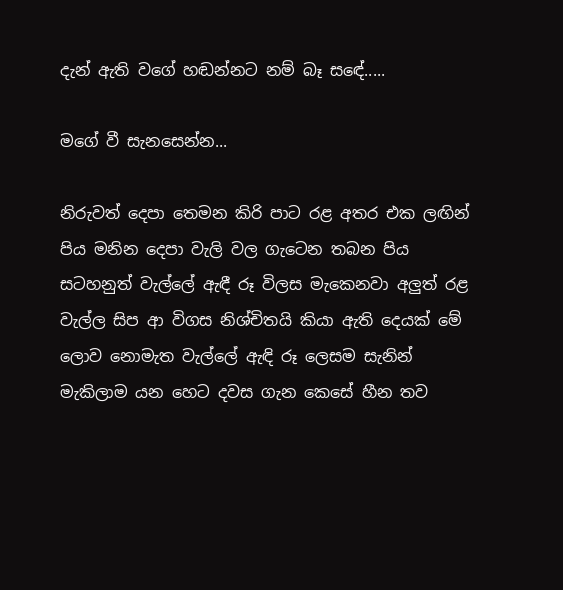දැන් ඇති වගේ හඬන්නට නම් බෑ සඳේ.....

මගේ වී සැනසෙන්න...

නිරුවත් දෙපා තෙමන කිරි පාට රළ අතර එක ලඟින් පිය මනින දෙපා වැලි වල ගැටෙන තබන පිය සටහනුත් වැල්ලේ ඇඳී රූ විලස මැකෙනවා අලුත් රළ වැල්ල සිප ආ විගස නිශ්චිතයි කියා ඇති දෙයක් මේ ලොව නොමැත වැල්ලේ ඇඳි රූ ලෙසම සැනින් මැකිලාම යන හෙට දවස ගැන කෙසේ හීන තව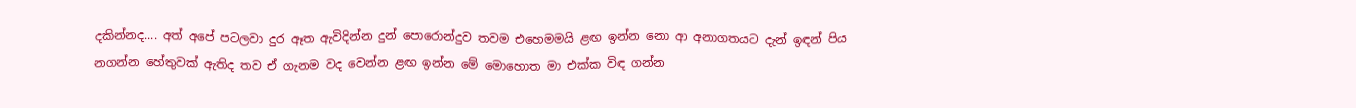දකින්නද.... අත් අපේ පටලවා දුර ඈත ඇවිදින්න දුන් පොරොන්දුව තවම එහෙමමයි ළඟ ඉන්න නො ආ අනාගතයට දැන් ඉඳන් පිය නගන්න හේතුවක් ඇතිද තව ඒ ගැනම වද වෙන්න ළඟ ඉන්න මේ මොහොත මා එක්ක විඳ ගන්න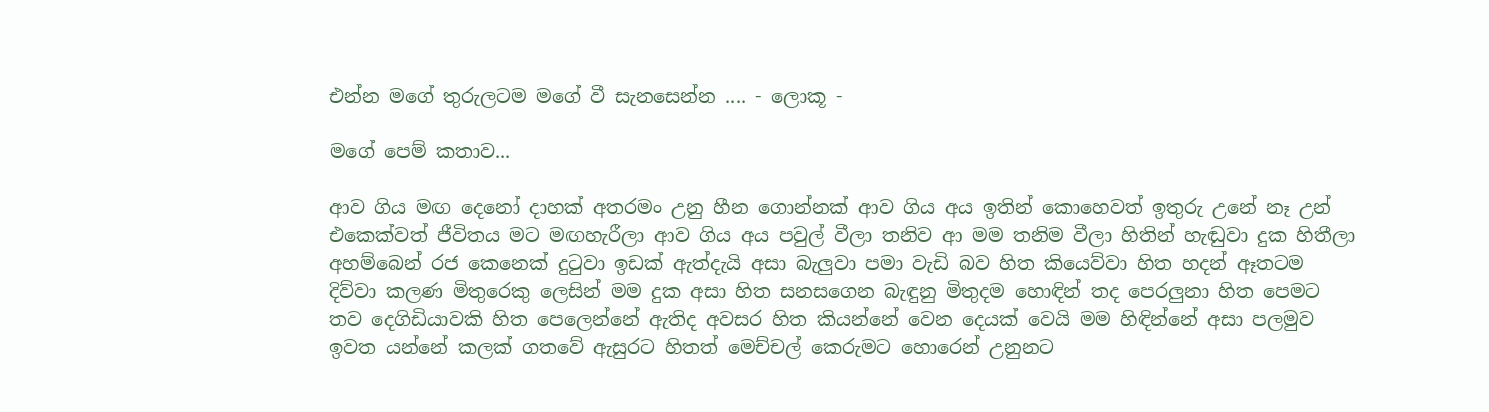එන්න මගේ තුරුලටම මගේ වී සැනසෙන්න .... - ලොකූ -

මගේ පෙම් කතාව...

ආව ගිය මඟ දෙනෝ දාහක් අතරමං උනු හීන ගොන්නක් ආව ගිය අය ඉතින් කොහෙවත් ඉතුරු උනේ නෑ උන් එකෙක්වත් ජීවිතය මට මඟහැරීලා ආව ගිය අය පවුල් වීලා තනිව ආ මම තනිම වීලා හිතින් හැඬුවා දුක හිතීලා අහම්බෙන් රජ කෙනෙක් දුටුවා ඉඩක් ඇත්දැයි අසා බැලුවා පමා වැඩි බව හිත කියෙව්වා හිත හදන් ඈතටම දිව්වා කලණ මිතුරෙකු ලෙසින් මම දුක අසා හිත සනසගෙන බැඳුනු මිතුදම හොඳින් තද පෙරලුනා හිත පෙමට තව දෙගිඩියාවකි හිත පෙලෙන්නේ ඇතිද අවසර හිත කියන්නේ වෙන දෙයක් වෙයි මම හිඳින්නේ අසා පලමුව ඉවත යන්නේ කලක් ගතවේ ඇසුරට හිතත් මෙච්චල් කෙරුමට හොරෙන් උනුනට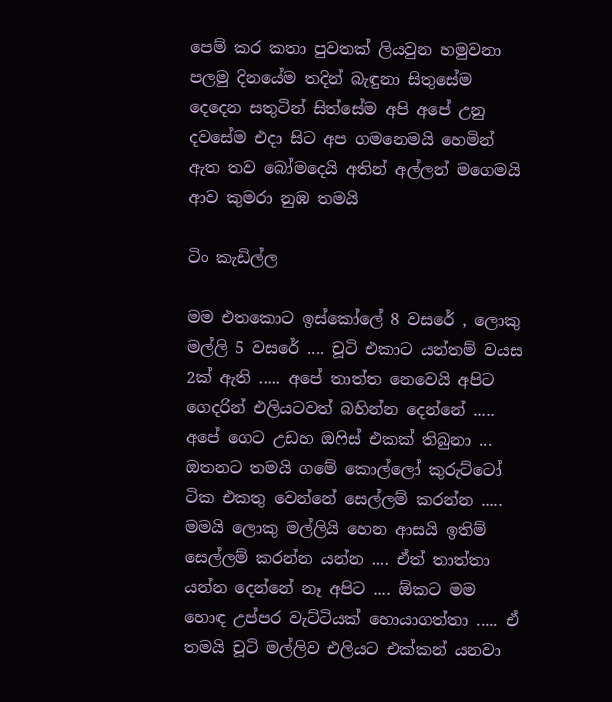පෙම් කර කතා පුවතක් ලියවුන හමුවනා පලමු දිනයේම තදින් බැඳුනා සිතුසේම දෙදෙන සතුටින් සිත්සේම අපි අපේ උනු දවසේම එදා සිට අප ගමනෙමයි හෙමින් ඇත තව බෝමදෙයි අතින් අල්ලන් මගෙමයි ආව කුමරා නුඹ තමයි

ටිං කැඩිල්ල

මම එතකොට ඉස්කෝලේ 8 වසරේ , ලොකු මල්ලි 5 වසරේ .... චූටි එකාට යන්තම් වයස 2ක් ඇති ..... අපේ තාත්ත නෙවෙයි අපිට ගෙදරින් එලියටවත් බහින්න දෙන්නේ ..... අපේ ගෙට උඩහ ඔෆිස් එකක් තිබුනා ... ඔතනට තමයි ගමේ කොල්ලෝ කුරුට්ටෝ ටික එකතු වෙන්නේ සෙල්ලම් කරන්න ..... මමයි ලොකු මල්ලියි හෙන ආසයි ඉතිම් සෙල්ලම් කරන්න යන්න .... ඒත් තාත්තා යන්න දෙන්නේ නෑ අපිට .... ඕකට මම හොඳ උප්පර වැට්ටියක් හොයාගත්තා ..... ඒ තමයි චූටි මල්ලිව එලියට එක්කන් යනවා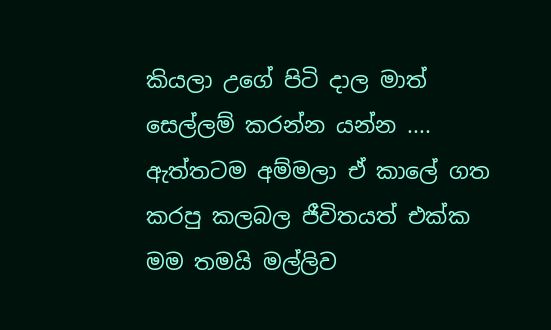කියලා උගේ පිටි දාල මාත් සෙල්ලම් කරන්න යන්න .... ඇත්තටම අම්මලා ඒ කාලේ ගත කරපු කලබල ජීවිතයත් එක්ක මම තමයි මල්ලිව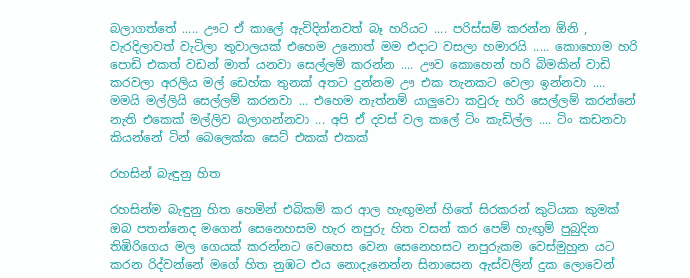බලාගත්තේ ..... ඌට ඒ කාලේ ඇවිදින්නවත් බෑ හරියට .... පරිස්සම් කරන්න ඕනි , වැරදිලාවත් වැටිලා තුවාලයක් එහෙම උනොත් මම එදාට වසලා හමාරයි ..... කොහොම හරි පොඩි එකත් වඩන් මාත් යනවා සෙල්ලම් කරන්න .... ඌව කොහෙන් හරි බිමකින් වාඩි කරවලා අරලිය මල් ඩෙහ්ක තුනක් අතට දුන්නම ඌ එක තැනකට වෙලා ඉන්නවා .... මමයි මල්ලියි සෙල්ලම් කරනවා ... එහෙම නැත්නම් යාලුවො කවුරු හරි සෙල්ලම් කරන්නේ නැති එකෙක් මල්ලිව බලාගන්නවා ... අපි ඒ දවස් වල කලේ ටිං කැඩිල්ල .... ටිං කඩනවා කියන්නේ ටින් බෙලෙක්ක සෙට් එකක් එකක්

රහසින් බැඳුනු හිත

රහසින්ම බැඳුනු හිත හෙමින් එබිකම් කර ආල හැඟුමන් හිතේ සිරකරන් කුටියක කුමක් ඔබ පතන්නෙද මගෙන් සෙනෙහසම හැර නපුරු හිත වසන් කර පෙම් හැඟුම් පුබුදින තිඹිරිගෙය මල ගෙයක් කරන්නට වෙහෙස වෙන සෙනෙහසට නපුරුකම වෙස්මුහුන යට කරන රිද්වන්නේ මගේ හිත නුඹට එය නොදැනෙන්න සිනාසෙන ඇස්වලින් දුක ලොවෙන්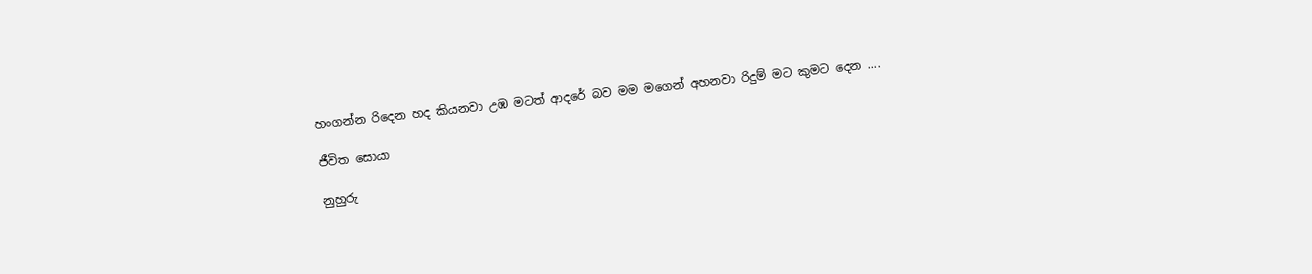හංගන්න රිදෙන හද කියනවා උඹ මටත් ආදරේ බව මම මගෙන් අහනවා රිදුම් මට කුමට දෙන ....

ජීවිත සොයා

නුහුරු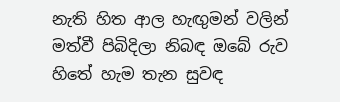නැති හිත ආල හැඟුමන් වලින් මත්වී පිබිදිලා නිබඳ ඔබේ රුව හිතේ හැම තැන සුවඳ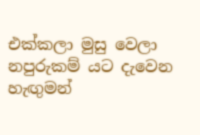එක්කලා මුසු වෙලා නපුරුකම් යට දැවෙන හැඟුමන්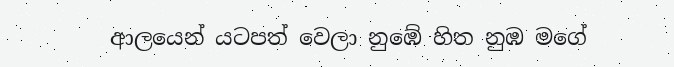ආලයෙන් යටපත් වෙලා නුඹේ හිත නුඹ මගේ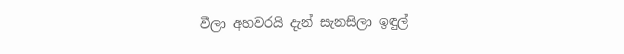වීලා අහවරයි දැන් සැනසිලා ඉඳුල්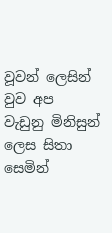වූවන් ලෙසින් වුව අප වැඩුනු මිනිසුන් ලෙස සිතා සෙමින්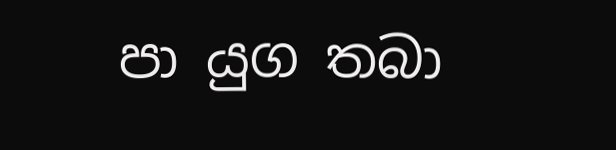පා යුග තබා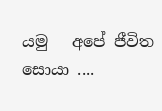යමු   අපේ ජීවිත සොයා ....